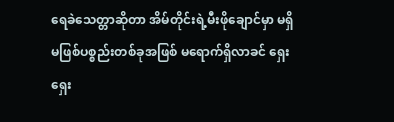ရေခဲသေတ္တာဆိုတာ အိမ်တိုင်းရဲ့မီးဖိုချောင်မှာ မရှိမဖြစ်ပစ္စည်းတစ်ခုအဖြစ် မရောက်ရှိလာခင် ရှေးရှေး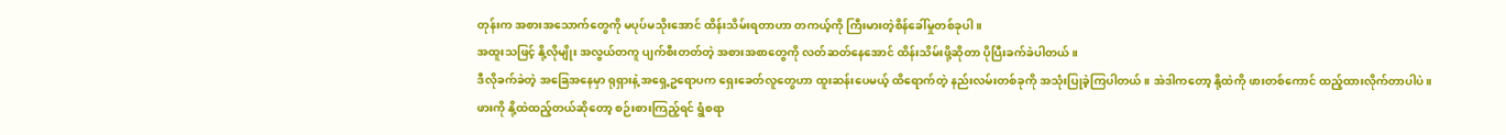တုန်းက အစားအသောက်တွေကို မပုပ်မသိုးအောင် ထိန်းသိမ်းရတာဟာ တကယ့်ကို ကြီးမားတဲ့စိန်ခေါ်မှုတစ်ခုပါ။
အထူးသဖြင့် နို့လိုမျိုး အလွယ်တကူ ပျက်စီးတတ်တဲ့ အစားအစာတွေကို လတ်ဆတ်နေအောင် ထိန်းသိမ်းဖို့ဆိုတာ ပိုပြီးခက်ခဲပါတယ်။
ဒီလိုခက်ခဲတဲ့ အခြေအနေမှာ ရုရှားနဲ့ အရှေ့ဥရောပက ရှေးခေတ်လူတွေဟာ ထူးဆန်းပေမယ့် ထိရောက်တဲ့ နည်းလမ်းတစ်ခုကို အသုံးပြုခဲ့ကြပါတယ်။ အဲဒါကတော့ နို့ထဲကို ဖားတစ်ကောင် ထည့်ထားလိုက်တာပါပဲ။
ဖားကို နို့ထဲထည့်တယ်ဆိုတော့ စဉ်းစားကြည့်ရင် ရွံစရာ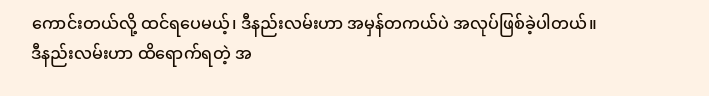ကောင်းတယ်လို့ ထင်ရပေမယ့်၊ ဒီနည်းလမ်းဟာ အမှန်တကယ်ပဲ အလုပ်ဖြစ်ခဲ့ပါတယ်။
ဒီနည်းလမ်းဟာ ထိရောက်ရတဲ့ အ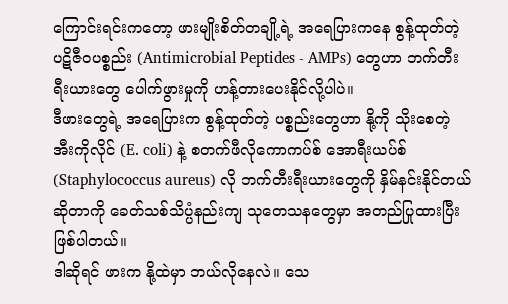ကြောင်းရင်းကတော့ ဖားမျိုးစိတ်တချို့ရဲ့ အရေပြားကနေ စွန့်ထုတ်တဲ့ ပဋိဇီဝပစ္စည်း (Antimicrobial Peptides - AMPs) တွေဟာ ဘက်တီးရီးယားတွေ ပေါက်ဖွားမှုကို ဟန့်တားပေးနိုင်လို့ပါပဲ။
ဒီဖားတွေရဲ့ အရေပြားက စွန့်ထုတ်တဲ့ ပစ္စည်းတွေဟာ နို့ကို သိုးစေတဲ့ အီးကိုလိုင် (E. coli) နဲ့ စတက်ဖီလိုကောကပ်စ် အောရီးယပ်စ် (Staphylococcus aureus) လို ဘက်တီးရီးယားတွေကို နှိမ်နင်းနိုင်တယ်ဆိုတာကို ခေတ်သစ်သိပ္ပံနည်းကျ သုတေသနတွေမှာ အတည်ပြုထားပြီး ဖြစ်ပါတယ်။
ဒါဆိုရင် ဖားက နို့ထဲမှာ ဘယ်လိုနေလဲ။ သေ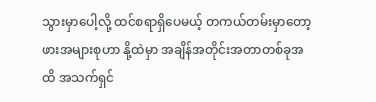သွားမှာပေါ့လို့ ထင်စရာရှိပေမယ့် တကယ်တမ်းမှာတော့ ဖားအများစုဟာ နို့ထဲမှာ အချိန်အတိုင်းအတာတစ်ခုအထိ အသက်ရှင်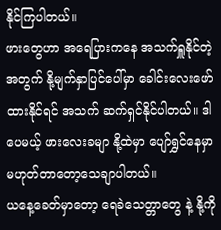နိုင်ကြပါတယ်။
ဖားတွေဟာ အရေပြားကနေ အသက်ရှူနိုင်တဲ့အတွက် နို့မျက်နှာပြင်ပေါ်မှာ ခေါင်းလေးဖော်ထားနိုင်ရင် အသက် ဆက်ရှင်နိုင်ပါတယ်။ ဒါပေမယ့် ဖားလေးခမျာ နို့ထဲမှာ ပျော်ရွှင်နေမှာ မဟုတ်တာတော့သေချာပါတယ်။
ယနေ့ခေတ်မှာတော့ ရေခဲသေတ္တာတွေ နဲ့ နို့ကို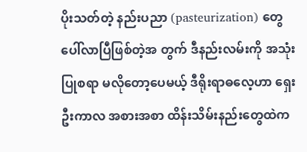ပိုးသတ်တဲ့ နည်းပညာ (pasteurization) တွေ ပေါ်လာပြီဖြစ်တဲ့အ တွက် ဒီနည်းလမ်းကို အသုံးပြုစရာ မလိုတော့ပေမယ့် ဒီရိုးရာဓလေ့ဟာ ရှေးဦးကာလ အစားအစာ ထိန်းသိမ်းနည်းတွေထဲက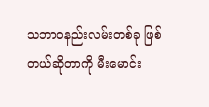သဘာဝနည်းလမ်းတစ်ခု ဖြစ်တယ်ဆိုတာကို မီးမောင်း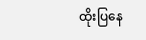ထိုးပြနေ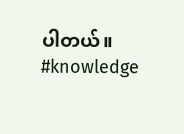ပါတယ်။
#knowledge